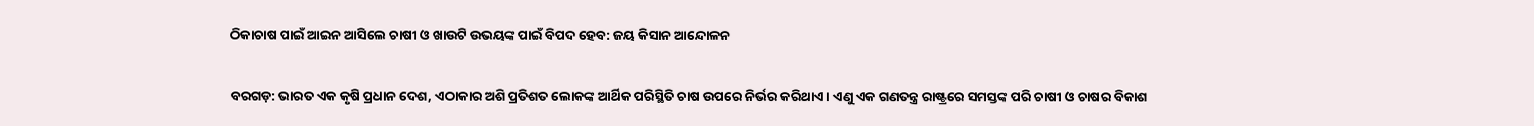ଠିକାଚାଷ ପାଇଁ ଆଇନ ଆସିଲେ ଚାଷୀ ଓ ଖାଉଟି ଉଭୟଙ୍କ ପାଇଁ ବିପଦ ହେବ: ଜୟ କିସାନ ଆନ୍ଦୋଳନ

ବରଗଡ଼: ଭାରତ ଏକ କୃଷି ପ୍ରଧାନ ଦେଶ, ଏଠାକାର ଅଶି ପ୍ରତିଶତ ଲୋକଙ୍କ ଆର୍ଥିକ ପରିସ୍ଥିତି ଚାଷ ଉପରେ ନିର୍ଭର କରିଥାଏ। ଏଣୁ ଏକ ଗଣତନ୍ତ୍ର ରାଷ୍ଟ୍ରରେ ସମସ୍ତଙ୍କ ପରି ଚାଷୀ ଓ ଚାଷର ବିକାଶ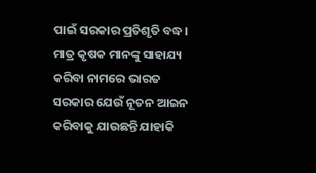ପାଇଁ ସରକାର ପ୍ରତିଶୃତି ବଦ୍ଧ। ମାତ୍ର କୃଷକ ମାନଙ୍କୁ ସାହାଯ୍ୟ କରିବା ନାମରେ ଭାରତ ସରକାର ଯେଉଁ ନୂତନ ଆଇନ କରିବାକୁ ଯାଉଛନ୍ତି ଯାହାକି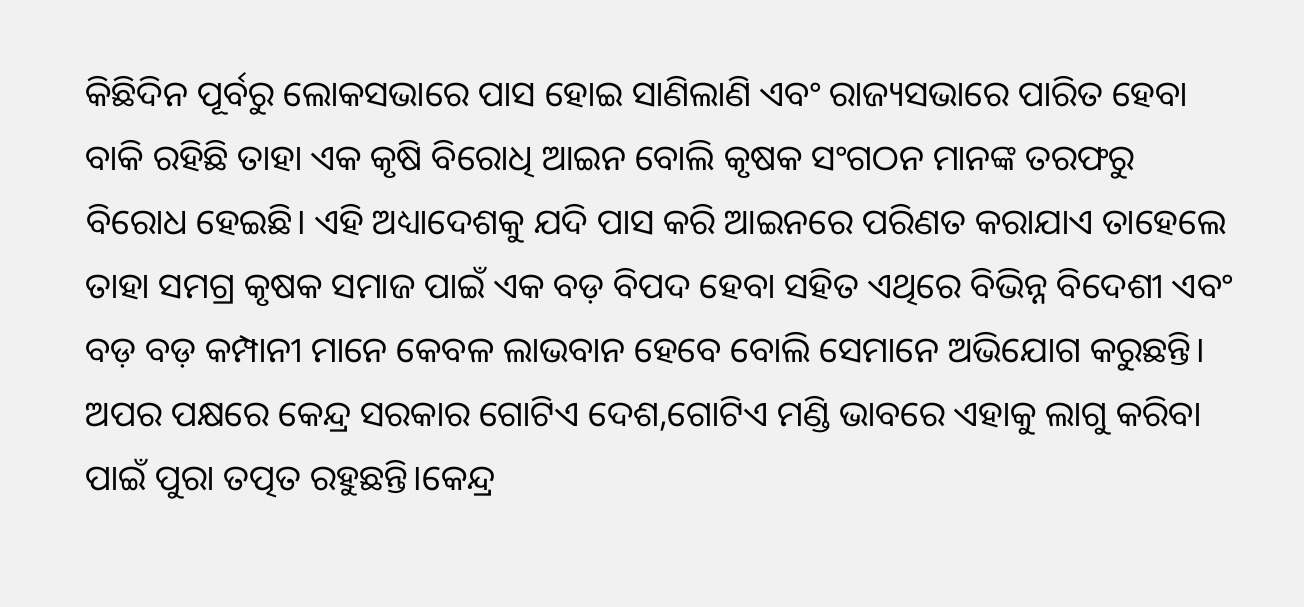କିଛିଦିନ ପୂର୍ବରୁ ଲୋକସଭାରେ ପାସ ହୋଇ ସାଣିଲାଣି ଏବଂ ରାଜ୍ୟସଭାରେ ପାରିତ ହେବା ବାକି ରହିଛି ତାହା ଏକ କୃଷି ବିରୋଧି ଆଇନ ବୋଲି କୃଷକ ସଂଗଠନ ମାନଙ୍କ ତରଫରୁ ବିରୋଧ ହେଇଛି। ଏହି ଅଧ୍ୟାଦେଶକୁ ଯଦି ପାସ କରି ଆଇନରେ ପରିଣତ କରାଯାଏ ତାହେଲେ ତାହା ସମଗ୍ର କୃଷକ ସମାଜ ପାଇଁ ଏକ ବଡ଼ ବିପଦ ହେବା ସହିତ ଏଥିରେ ବିଭିନ୍ନ ବିଦେଶୀ ଏବଂ ବଡ଼ ବଡ଼ କମ୍ପାନୀ ମାନେ କେବଳ ଲାଭବାନ ହେବେ ବୋଲି ସେମାନେ ଅଭିଯୋଗ କରୁଛନ୍ତି। ଅପର ପକ୍ଷରେ କେନ୍ଦ୍ର ସରକାର ଗୋଟିଏ ଦେଶ,ଗୋଟିଏ ମଣ୍ଡି ଭାବରେ ଏହାକୁ ଲାଗୁ କରିବା ପାଇଁ ପୁରା ତତ୍ପତ ରହୁଛନ୍ତି।କେନ୍ଦ୍ର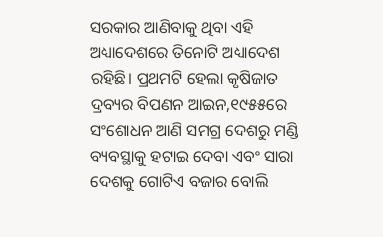ସରକାର ଆଣିବାକୁ ଥିବା ଏହି ଅଧ୍ୟାଦେଶରେ ତିନୋଟି ଅଧ୍ୟାଦେଶ ରହିଛି। ପ୍ରଥମଟି ହେଲା କୃଷିଜାତ ଦ୍ରବ୍ୟର ବିପଣନ ଆଇନ,୧୯୫୫ରେ ସଂଶୋଧନ ଆଣି ସମଗ୍ର ଦେଶରୁ ମଣ୍ଡି ବ୍ୟବସ୍ଥାକୁ ହଟାଇ ଦେବା ଏବଂ ସାରା ଦେଶକୁ ଗୋଟିଏ ବଜାର ବୋଲି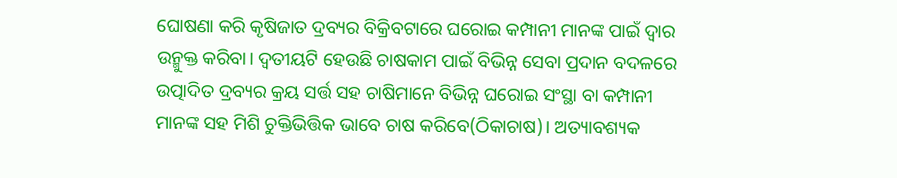ଘୋଷଣା କରି କୃଷିଜାତ ଦ୍ରବ୍ୟର ବିକ୍ରିବଟାରେ ଘରୋଇ କମ୍ପାନୀ ମାନଙ୍କ ପାଇଁ ଦ୍ୱାର ଉନ୍ମୁକ୍ତ କରିବା। ଦ୍ୱତୀୟଟି ହେଉଛି ଚାଷକାମ ପାଇଁ ବିଭିନ୍ନ ସେବା ପ୍ରଦାନ ବଦଳରେ ଉତ୍ପାଦିତ ଦ୍ରବ୍ୟର କ୍ରୟ ସର୍ତ୍ତ ସହ ଚାଷିମାନେ ବିଭିନ୍ନ ଘରୋଇ ସଂସ୍ଥା ବା କମ୍ପାନୀ ମାନଙ୍କ ସହ ମିଶି ଚୁକ୍ତିଭିତ୍ତିକ ଭାବେ ଚାଷ କରିବେ(ଠିକାଚାଷ)। ଅତ୍ୟାବଶ୍ୟକ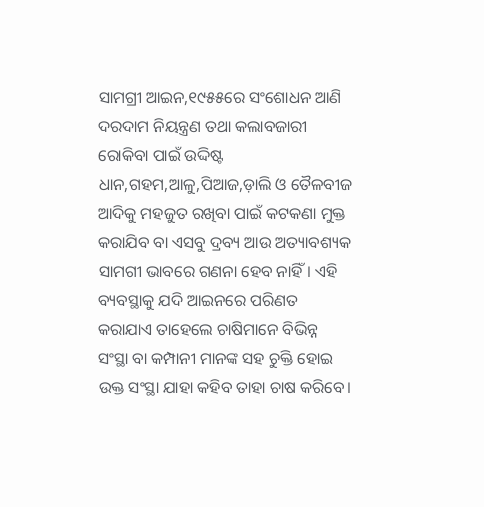ସାମଗ୍ରୀ ଆଇନ,୧୯୫୫ରେ ସଂଶୋଧନ ଆଣି ଦରଦାମ ନିୟନ୍ତ୍ରଣ ତଥା କଲାବଜାରୀ ରୋକିବା ପାଇଁ ଉଦ୍ଦିଷ୍ଟ ଧାନ,ଗହମ,ଆଳୁ,ପିଆଜ,ଡ଼ାଲି ଓ ତୈଳବୀଜ ଆଦିକୁ ମହଜୁତ ରଖିବା ପାଇଁ କଟକଣା ମୁକ୍ତ କରାଯିବ ବା ଏସବୁ ଦ୍ରବ୍ୟ ଆଉ ଅତ୍ୟାବଶ୍ୟକ ସାମଗୀ ଭାବରେ ଗଣନା ହେବ ନାହିଁ। ଏହି ବ୍ୟବସ୍ଥାକୁ ଯଦି ଆଇନରେ ପରିଣତ କରାଯାଏ ତାହେଲେ ଚାଷିମାନେ ବିଭିନ୍ନ ସଂସ୍ଥା ବା କମ୍ପାନୀ ମାନଙ୍କ ସହ ଚୁକ୍ତି ହୋଇ ଉକ୍ତ ସଂସ୍ଥା ଯାହା କହିବ ତାହା ଚାଷ କରିବେ।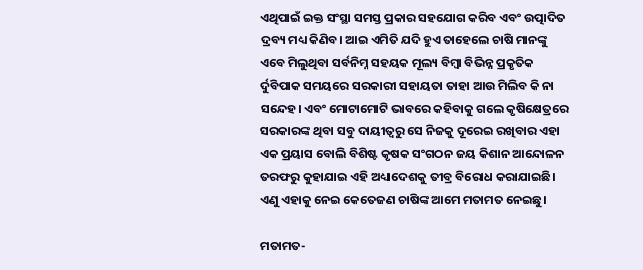ଏଥିପାଇଁ ଇକ୍ତ ସଂସ୍ଥା ସମସ୍ତ ପ୍ରକାର ସହଯୋଗ କରିବ ଏବଂ ଉତ୍ପାଦିତ ଦ୍ରବ୍ୟ ମଧ୍ୟ କିଣିବ। ଆଇ ଏମିତି ଯଦି ହୁଏ ତାହେଲେ ଚାଷି ମାନଙ୍କୁ ଏବେ ମିଲୁଥିବା ସର୍ବନିମ୍ନ ସହୟକ ମୂଲ୍ୟ ବିମ୍ବା ବିଭିନ୍ନ ପ୍ରକୃତିକ ର୍ଦୁବିପାକ ସମୟରେ ସରକାରୀ ସହାୟତା ତାହା ଆଉ ମିଲିବ କି ନା ସନ୍ଦେହ। ଏବଂ ମୋଟାମୋଟି ଭାବରେ କହିବାକୁ ଗଲେ କୃଷିକ୍ଷେତ୍ରରେ ସରକାରଙ୍କ ଥିବା ସବୁ ଦାୟୀତ୍ୱରୁ ସେ ନିଜକୁ ଦୂରେଇ ରଖିବାର ଏହା ଏକ ପ୍ରୟାସ ବୋଲି ବିଶିଷ୍ଟ କୃଷକ ସଂଗଠନ ଜୟ କିଶାନ ଆନ୍ଦୋଳନ ତରଫରୁ କୁହାଯାଇ ଏହି ଅଧ୍ୟାଦେଶକୁ ତୀବ୍ର ବିରୋଧ କରାଯାଇଛି। ଏଣୁ ଏହାକୁ ନେଇ କେତେଜଣ ଚାଷିଙ୍କ ଆମେ ମତାମତ ନେଇଛୁ।

ମତାମତ-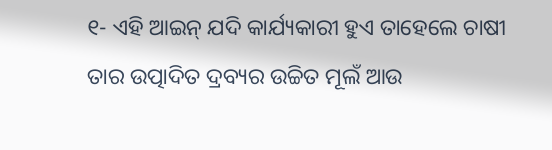୧- ଏହି ଆଇନ୍‍ ଯଦି କାର୍ଯ୍ୟକାରୀ ହୁଏ ତାହେଲେ ଚାଷୀ ତାର ଉତ୍ପାଦିତ ଦ୍ରବ୍ୟର ଉଚ୍ଚିତ ମୂଲଁ ଆଉ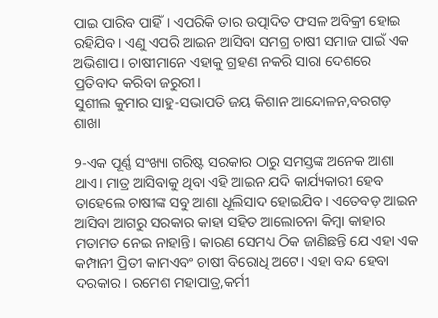ପାଇ ପାରିବ ପାହିଁ। ଏପରିକି ତାର ଉତ୍ପାଦିତ ଫସଳ ଅବିକ୍ରୀ ହୋଇ ରହିଯିବ। ଏଣୁ ଏପରି ଆଇନ ଆସିବା ସମଗ୍ର ଚାଷୀ ସମାଜ ପାଇଁ ଏକ ଅଭିଶାପ। ଚାଷୀମାନେ ଏହାକୁ ଗ୍ରହଣ ନକରି ସାରା ଦେଶରେ ପ୍ରତିବାଦ କରିବା ଜରୁରୀ।
ସୁଶୀଲ କୁମାର ସାହୁ-ସଭାପତି ଜୟ କିଶାନ ଆନ୍ଦୋଳନ,ବରଗଡ଼ ଶାଖା

୨-ଏକ ପୂର୍ଣ୍ଣ ସଂଖ୍ୟା ଗରିଷ୍ଟ ସରକାର ଠାରୁ ସମସ୍ତଙ୍କ ଅନେକ ଆଶା ଥାଏ। ମାତ୍ର ଆସିବାକୁ ଥିବା ଏହି ଆଇନ ଯଦି କାର୍ଯ୍ୟକାରୀ ହେବ ତାହେଲେ ଚାଷୀଙ୍କ ସବୁ ଆଶା ଧୂଲିସାଦ ହୋଇଯିବ। ଏତେବଡ଼ ଆଇନ ଆସିବା ଆଗରୁ ସରକାର କାହା ସହିତ ଆଲୋଚନା କିମ୍ବା କାହାର ମତାମତ ନେଇ ନାହାନ୍ତି। କାରଣ ସେମଧ୍ୟ ଠିକ ଜାଣିଛନ୍ତି ଯେ ଏହା ଏକ କମ୍ପାନୀ ପ୍ରିତୀ କାମଏବଂ ଚାଷୀ ବିରୋଧି ଅଟେ। ଏହା ବନ୍ଦ ହେବା ଦରକାର। ରମେଶ ମହାପାତ୍ର,କର୍ମୀ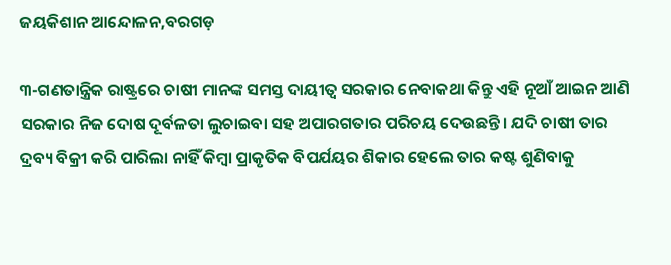ଜୟକିଶାନ ଆନ୍ଦୋଳନ,ବରଗଡ଼

୩-ଗଣତାନ୍ତ୍ରିକ ରାଷ୍ଟ୍ରରେ ଚାଷୀ ମାନଙ୍କ ସମସ୍ତ ଦାୟୀତ୍ୱ ସରକାର ନେବାକଥା କିନ୍ତୁ ଏହି ନୂଆଁ ଆଇନ ଆଣି ସରକାର ନିଜ ଦୋଷ ଦୂର୍ବଳତା ଲୁଚାଇବା ସହ ଅପାରଗତାର ପରିଚୟ ଦେଉଛନ୍ତି। ଯଦି ଚାଷୀ ତାର ଦ୍ରବ୍ୟ ବିକ୍ରୀ କରି ପାରିଲା ନାହିଁ କିମ୍ବା ପ୍ରାକୃତିକ ବିପର୍ଯୟର ଶିକାର ହେଲେ ତାର କଷ୍ଟ ଶୁଣିବାକୁ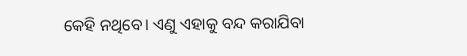କେହି ନଥିବେ। ଏଣୁ ଏହାକୁ ବନ୍ଦ କରାଯିବା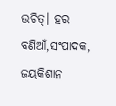ଉଚିତ୍‍। ହର ବଣିଆଁ,ସଂପାଦକ, ଜୟକିଶାନ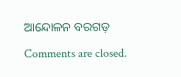ଆନ୍ଦୋଳନ ବରଗଡ଼

Comments are closed.